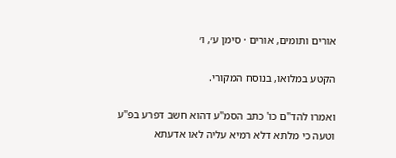אורים ותומים, אורים · סימן ע׳, ו׳

הקטע במלואו, בנוסח המקורי.

ואמרו להד"ם כו' כתב הסמ"ע דהוא חשב דפרע בפ"ע וטעה כי מלתא דלא רמיא עליה לאו אדעתא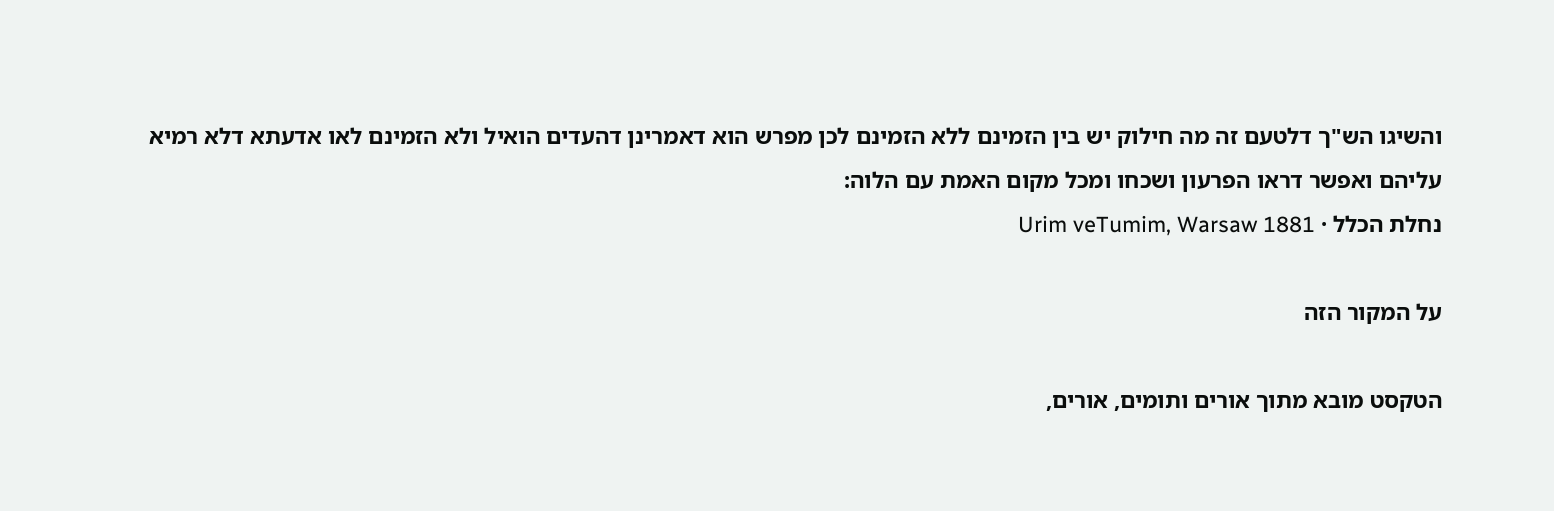והשיגו הש"ך דלטעם זה מה חילוק יש בין הזמינם ללא הזמינם לכן מפרש הוא דאמרינן דהעדים הואיל ולא הזמינם לאו אדעתא דלא רמיא עליהם ואפשר דראו הפרעון ושכחו ומכל מקום האמת עם הלוה:
נחלת הכלל · Urim veTumim, Warsaw 1881

על המקור הזה

הטקסט מובא מתוך אורים ותומים, אורים,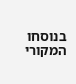בנוסחו המקורי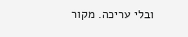ובלי עריכה. מקור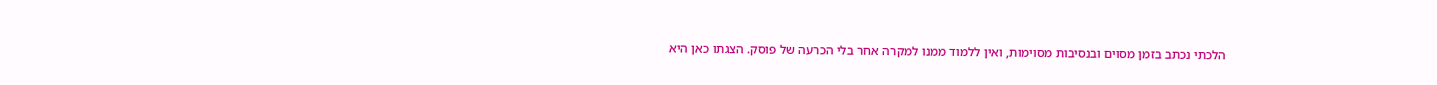הלכתי נכתב בזמן מסוים ובנסיבות מסוימות, ואין ללמוד ממנו למקרה אחר בלי הכרעה של פוסק. הצגתו כאן היא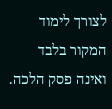לצורך לימוד המקור בלבד ואינה פסק הלכה.